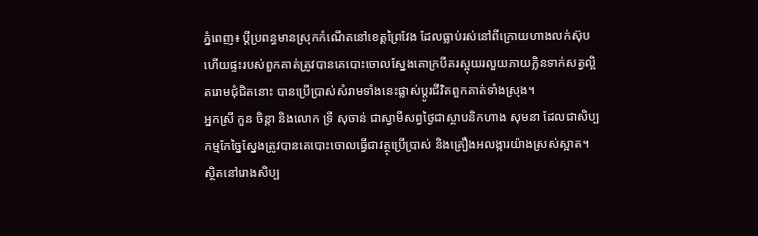ភ្នំពេញ៖ ប្ដីប្រពន្ធមានស្រុកកំណើតនៅខេត្តព្រៃវែង ដែលធ្លាប់រស់នៅពីក្រោយហាងលក់ស៊ុប ហើយផ្ទះរបស់ពួកគាត់ត្រូវបានគេបោះចោលស្នែងគោក្របីគរស្អុយរលួយភាយក្លិនទាក់សត្វល្អិតរោមជុំជិតនោះ បានប្រើប្រាស់សំរាមទាំងនេះផ្លាស់ប្ដូរជីវិតពួកគាត់ទាំងស្រុង។
អ្នកស្រី កួន ចិន្តា និងលោក ទ្រី សុចាន់ ជាស្វាមីសព្វថ្ងៃជាស្ថាបនិកហាង សុមនា ដែលជាសិប្បកម្មកែច្នៃស្នែងត្រូវបានគេបោះចោលធ្វើជាវត្ថុប្រើប្រាស់ និងគ្រឿងអលង្ការយ៉ាងស្រស់ស្អាត។
ស្ថិតនៅរោងសិប្ប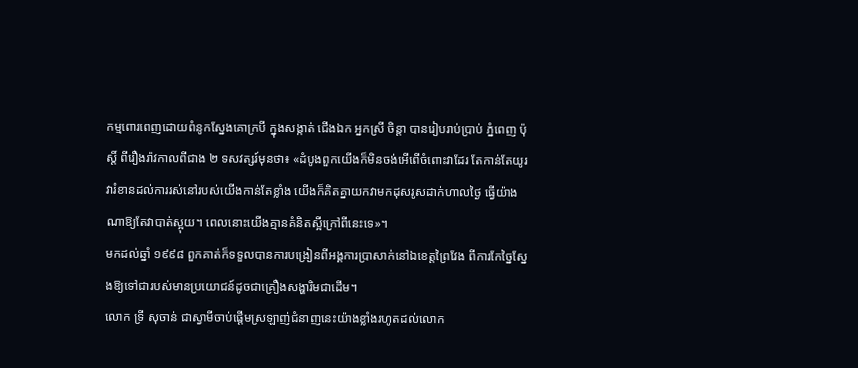កម្មពោរពេញដោយពំនូកស្នែងគោក្របី ក្នុងសង្កាត់ ជើងឯក អ្នកស្រី ចិន្តា បានរៀបរាប់ប្រាប់ ភ្នំពេញ ប៉ុស្ដិ៍ ពីរឿងរ៉ាវកាលពីជាង ២ ទសវត្សរ៍មុនថា៖ «ដំបូងពួកយើងក៏មិនចង់អើពើចំពោះវាដែរ តែកាន់តែយូរ វារំខានដល់ការរស់នៅរបស់យើងកាន់តែខ្លាំង យើងក៏គិតគ្នាយកវាមកដុសរូសដាក់ហាលថ្ងៃ ធ្វើយ៉ាងណាឱ្យតែវាបាត់ស្អុយ។ ពេលនោះយើងគ្មានគំនិតស្អីក្រៅពីនេះទេ»។
មកដល់ឆ្នាំ ១៩៩៨ ពួកគាត់ក៏ទទួលបានការបង្រៀនពីអង្គការប្រាសាក់នៅឯខេត្តព្រៃវែង ពីការកែច្នៃស្នែងឱ្យទៅជារបស់មានប្រយោជន៍ដូចជាគ្រឿងសង្ហារិមជាដើម។
លោក ទ្រី សុចាន់ ជាស្វាមីចាប់ផ្ដើមស្រឡាញ់ជំនាញនេះយ៉ាងខ្លាំងរហូតដល់លោក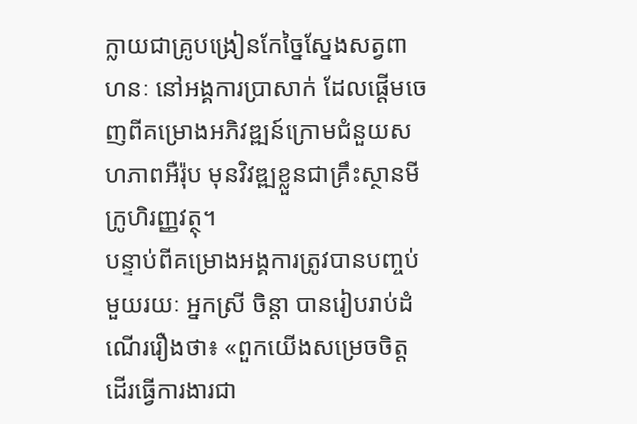ក្លាយជាគ្រូបង្រៀនកែច្នៃស្នែងសត្វពាហនៈ នៅអង្គការប្រាសាក់ ដែលផ្ដើមចេញពីគម្រោងអភិវឌ្ឍន៍ក្រោមជំនួយសហភាពអឺរ៉ុប មុនវិវឌ្ឍខ្លួនជាគ្រឹះស្ថានមីក្រូហិរញ្ញវត្ថុ។
បន្ទាប់ពីគម្រោងអង្គការត្រូវបានបញ្ចប់មួយរយៈ អ្នកស្រី ចិន្តា បានរៀបរាប់ដំណើររឿងថា៖ «ពួកយើងសម្រេចចិត្តដើរធ្វើការងារជា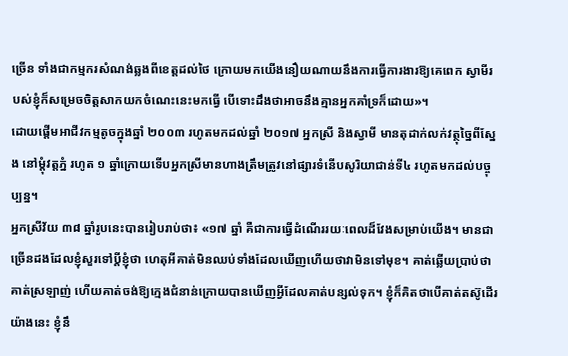ច្រើន ទាំងជាកម្មករសំណង់ឆ្លងពីខេត្តដល់ថៃ ក្រោយមកយើងនឿយណាយនឹងការធ្វើការងារឱ្យគេពេក ស្វាមីរបស់ខ្ញុំក៏សម្រេចចិត្តសាកយកចំណេះនេះមកធ្វើ បើទោះដឹងថាអាចនឹងគ្មានអ្នកគាំទ្រក៏ដោយ»។
ដោយផ្ដើមអាជីវកម្មតូចក្នុងឆ្នាំ ២០០៣ រហូតមកដល់ឆ្នាំ ២០១៧ អ្នកស្រី និងស្វាមី មានតុដាក់លក់វត្ថុច្នៃពីស្នែង នៅម្ដុំវត្តភ្នំ រហូត ១ ឆ្នាំក្រោយទើបអ្នកស្រីមានហាងត្រឹមត្រូវនៅផ្សារទំនើបសូរិយាជាន់ទី៤ រហូតមកដល់បច្ចុប្បន្ន។
អ្នកស្រីវ័យ ៣៨ ឆ្នាំរូបនេះបានរៀបរាប់ថា៖ «១៧ ឆ្នាំ គឺជាការធ្វើដំណើររយៈពេលដ៏វែងសម្រាប់យើង។ មានជាច្រើនដងដែលខ្ញុំសួរទៅប្ដីខ្ញុំថា ហេតុអីគាត់មិនឈប់ទាំងដែលឃើញហើយថាវាមិនទៅមុខ។ គាត់ឆ្លើយប្រាប់ថាគាត់ស្រឡាញ់ ហើយគាត់ចង់ឱ្យក្មេងជំនាន់ក្រោយបានឃើញអ្វីដែលគាត់បន្សល់ទុក។ ខ្ញុំក៏គិតថាបើគាត់តស៊ូដើរយ៉ាងនេះ ខ្ញុំនឹ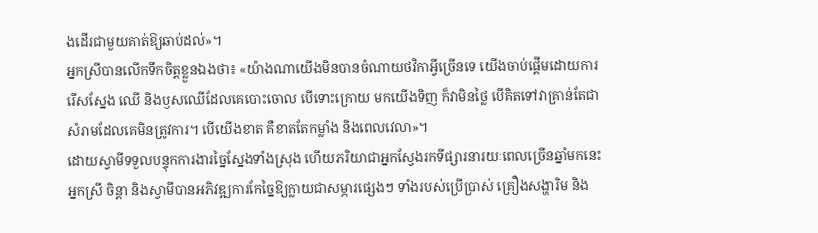ងដើរជាមួយគាត់ឱ្យឆាប់ដល់»។
អ្នកស្រីបានលើកទឹកចិត្តខ្លួនឯងថា៖ «យ៉ាងណាយើងមិនបានចំណាយថវិកាអ្វីច្រើនទេ យើងចាប់ផ្ដើមដោយការរើសស្នែង ឈើ និងឫសឈើដែលគេបោះចោល បើទោះក្រោយ មកយើងទិញ ក៏វាមិនថ្លៃ បើគិតទៅវាគ្រាន់តែជាសំរាមដែលគេមិនត្រូវការ។ បើយើងខាត គឺខាតតែកម្លាំង និងពេលវេលា»។
ដោយស្វាមីទទួលបន្ទុកការងារច្នៃស្នែងទាំងស្រុង ហើយភរិយាជាអ្នកស្វែងរកទីផ្សារនារយៈពេលច្រើនឆ្នាំមកនេះ អ្នកស្រី ចិន្តា និងស្វាមីបានអភិវឌ្ឍការកែច្នៃឱ្យក្លាយជាសម្ភារផ្សេងៗ ទាំងរបស់ប្រើប្រាស់ គ្រឿងសង្ហារិម និង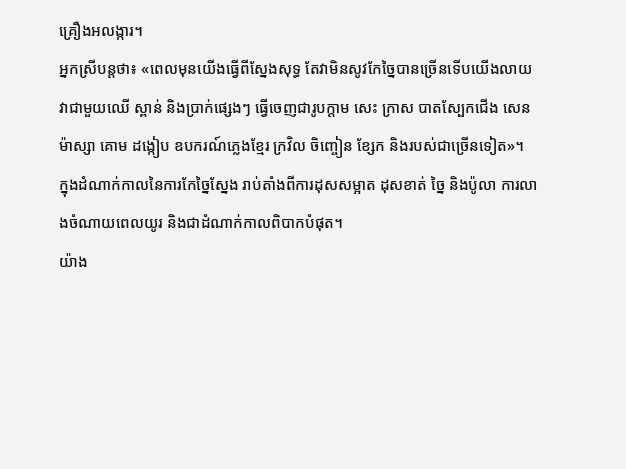គ្រឿងអលង្ការ។
អ្នកស្រីបន្តថា៖ «ពេលមុនយើងធ្វើពីស្នែងសុទ្ធ តែវាមិនសូវកែច្នៃបានច្រើនទើបយើងលាយវាជាមួយឈើ ស្ពាន់ និងប្រាក់ផ្សេងៗ ធ្វើចេញជារូបក្ដាម សេះ ក្រាស បាតស្បែកជើង សេនម៉ាស្សា គោម ដង្កៀប ឧបករណ៍ភ្លេងខ្មែរ ក្រវិល ចិញ្ចៀន ខ្សែក និងរបស់ជាច្រើនទៀត»។
ក្នុងដំណាក់កាលនៃការកែច្នៃស្នែង រាប់តាំងពីការដុសសម្អាត ដុសខាត់ ច្នៃ និងប៉ូលា ការលាងចំណាយពេលយូរ និងជាដំណាក់កាលពិបាកបំផុត។
យ៉ាង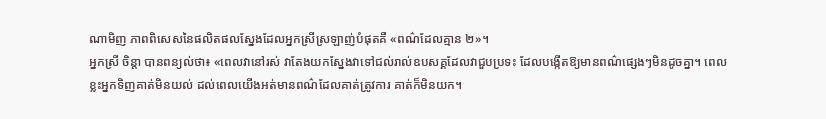ណាមិញ ភាពពិសេសនៃផលិតផលស្នែងដែលអ្នកស្រីស្រឡាញ់បំផុតគឺ «ពណ៌ដែលគ្មាន ២»។
អ្នកស្រី ចិន្តា បានពន្យល់ថា៖ «ពេលវានៅរស់ វាតែងយកស្នែងវាទៅជល់រាល់ឧបសគ្គដែលវាជួបប្រទះ ដែលបង្កើតឱ្យមានពណ៌ផ្សេងៗមិនដូចគ្នា។ ពេលខ្លះអ្នកទិញគាត់មិនយល់ ដល់ពេលយើងអត់មានពណ៌ដែលគាត់ត្រូវការ គាត់ក៏មិនយក។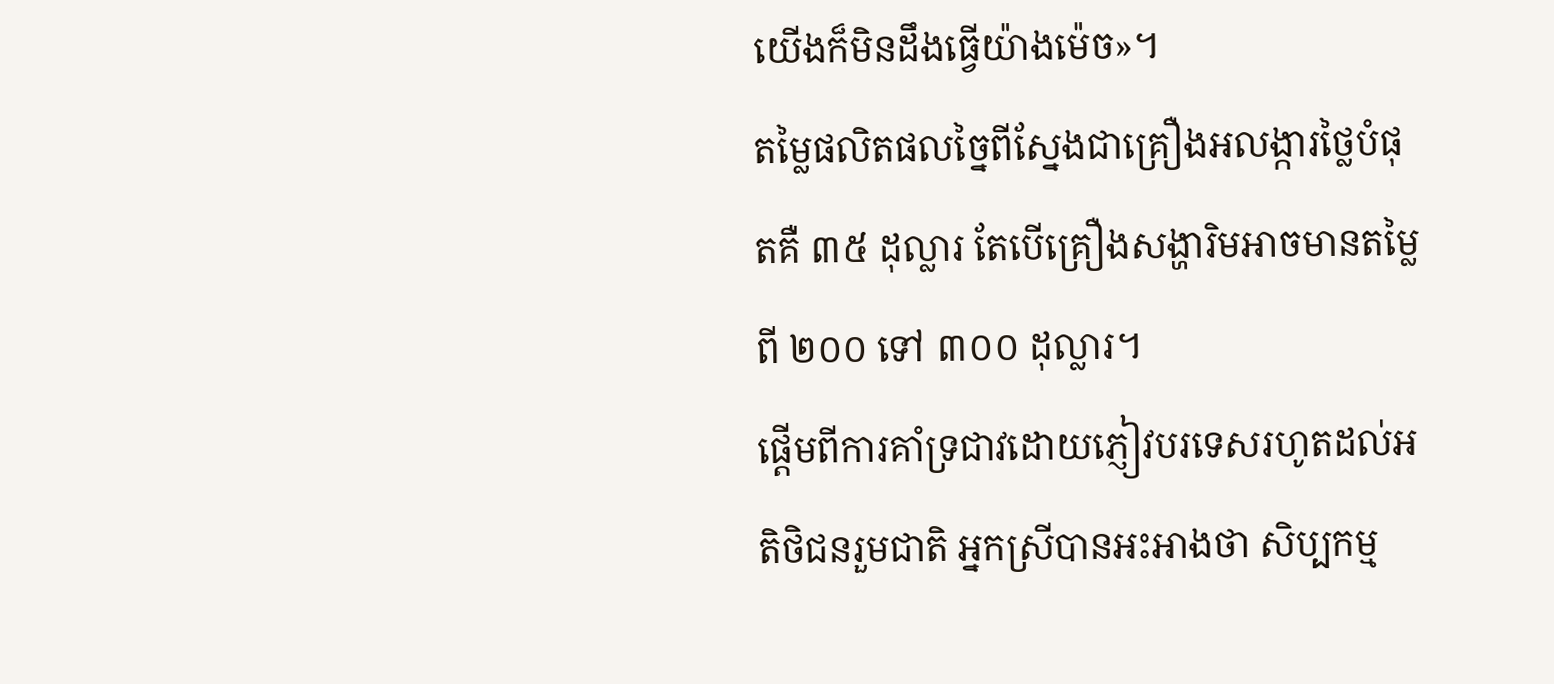យើងក៏មិនដឹងធ្វើយ៉ាងម៉េច»។
តម្លៃផលិតផលច្នៃពីស្នែងជាគ្រឿងអលង្ការថ្លៃបំផុតគឺ ៣៥ ដុល្លារ តែបើគ្រឿងសង្ហារិមអាចមានតម្លៃពី ២០០ ទៅ ៣០០ ដុល្លារ។
ផ្ដើមពីការគាំទ្រជាវដោយភ្ញៀវបរទេសរហូតដល់អតិថិជនរួមជាតិ អ្នកស្រីបានអះអាងថា សិប្បកម្ម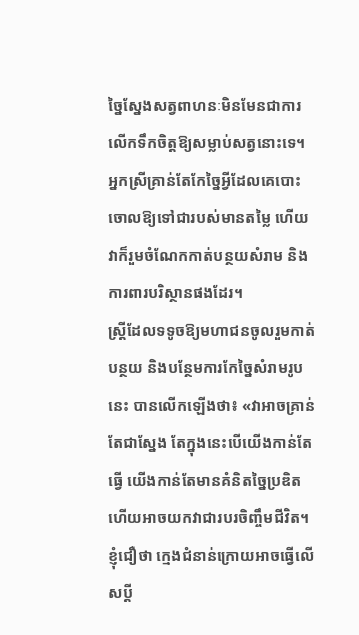ច្នៃស្នែងសត្វពាហនៈមិនមែនជាការលើកទឹកចិត្តឱ្យសម្លាប់សត្វនោះទេ។ អ្នកស្រីគ្រាន់តែកែច្នៃអ្វីដែលគេបោះចោលឱ្យទៅជារបស់មានតម្លៃ ហើយវាក៏រួមចំណែកកាត់បន្ថយសំរាម និងការពារបរិស្ថានផងដែរ។
ស្ត្រីដែលទទូចឱ្យមហាជនចូលរួមកាត់បន្ថយ និងបន្ថែមការកែច្នៃសំរាមរូបនេះ បានលើកឡើងថា៖ «វាអាចគ្រាន់តែជាស្នែង តែក្នុងនេះបើយើងកាន់តែធ្វើ យើងកាន់តែមានគំនិតច្នៃប្រឌិតហើយអាចយកវាជារបរចិញ្ចឹមជីវិត។ ខ្ញុំជឿថា ក្មេងជំនាន់ក្រោយអាចធ្វើលើសប្ដី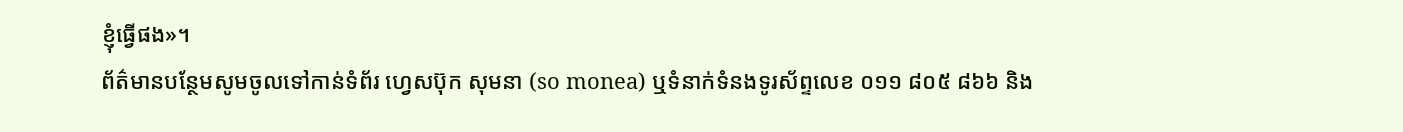ខ្ញុំធ្វើផង»។
ព័ត៌មានបន្ថែមសូមចូលទៅកាន់ទំព័រ ហ្វេសប៊ុក សុមនា (so monea) ឬទំនាក់ទំនងទូរស័ព្ទលេខ ០១១ ៨០៥ ៨៦៦ និង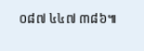០៨៧ ៤៤៧ ៣៨៦៕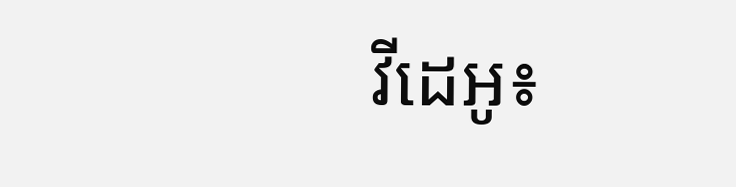វីដេអូ៖